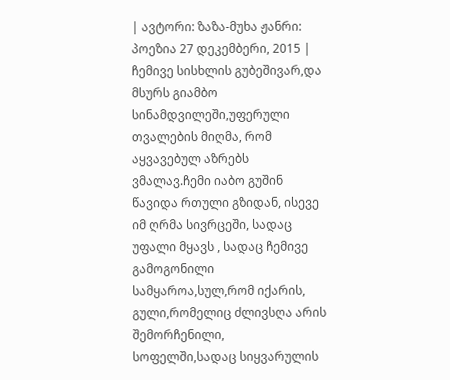| ავტორი: ზაზა-მუხა ჟანრი: პოეზია 27 დეკემბერი, 2015 |
ჩემივე სისხლის გუბეშივარ,და მსურს გიამბო სინამდვილეში,უფერული თვალების მიღმა, რომ აყვავებულ აზრებს ვმალავ.ჩემი იაბო გუშინ წავიდა რთული გზიდან, ისევე იმ ღრმა სივრცეში, სადაც უფალი მყავს , სადაც ჩემივე გამოგონილი სამყაროა,სულ,რომ იქარის, გული,რომელიც ძლივსღა არის შემორჩენილი, სოფელში,სადაც სიყვარულის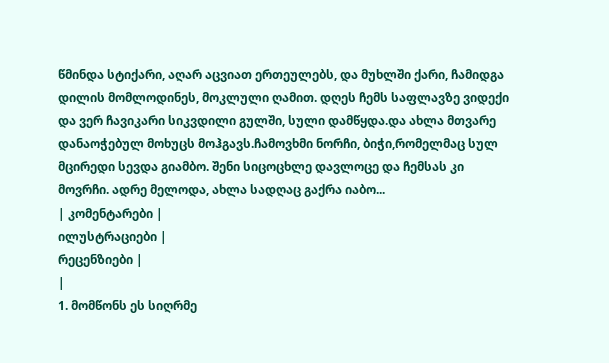წმინდა სტიქარი, აღარ აცვიათ ერთეულებს, და მუხლში ქარი, ჩამიდგა დილის მომლოდინეს, მოკლული ღამით. დღეს ჩემს საფლავზე ვიდექი და ვერ ჩავიკარი სიკვდილი გულში, სული დამწყდა.და ახლა მთვარე დანაოჭებულ მოხუცს მოჰგავს.ჩამოვხმი ნორჩი, ბიჭი,რომელმაც სულ მცირედი სევდა გიამბო. შენი სიცოცხლე დავლოცე და ჩემსას კი მოვრჩი. ადრე მელოდა, ახლა სადღაც გაქრა იაბო...
| კომენტარები |
ილუსტრაციები |
რეცენზიები |
|
1. მომწონს ეს სიღრმე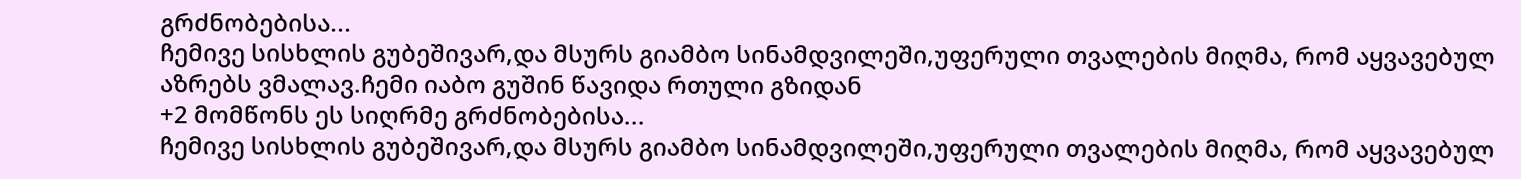გრძნობებისა...
ჩემივე სისხლის გუბეშივარ,და მსურს გიამბო სინამდვილეში,უფერული თვალების მიღმა, რომ აყვავებულ აზრებს ვმალავ.ჩემი იაბო გუშინ წავიდა რთული გზიდან
+2 მომწონს ეს სიღრმე გრძნობებისა...
ჩემივე სისხლის გუბეშივარ,და მსურს გიამბო სინამდვილეში,უფერული თვალების მიღმა, რომ აყვავებულ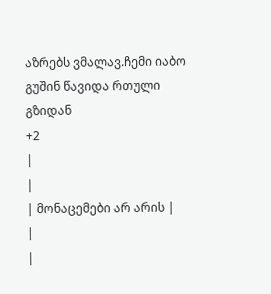აზრებს ვმალავ.ჩემი იაბო გუშინ წავიდა რთული გზიდან
+2
|
|
| მონაცემები არ არის |
|
|